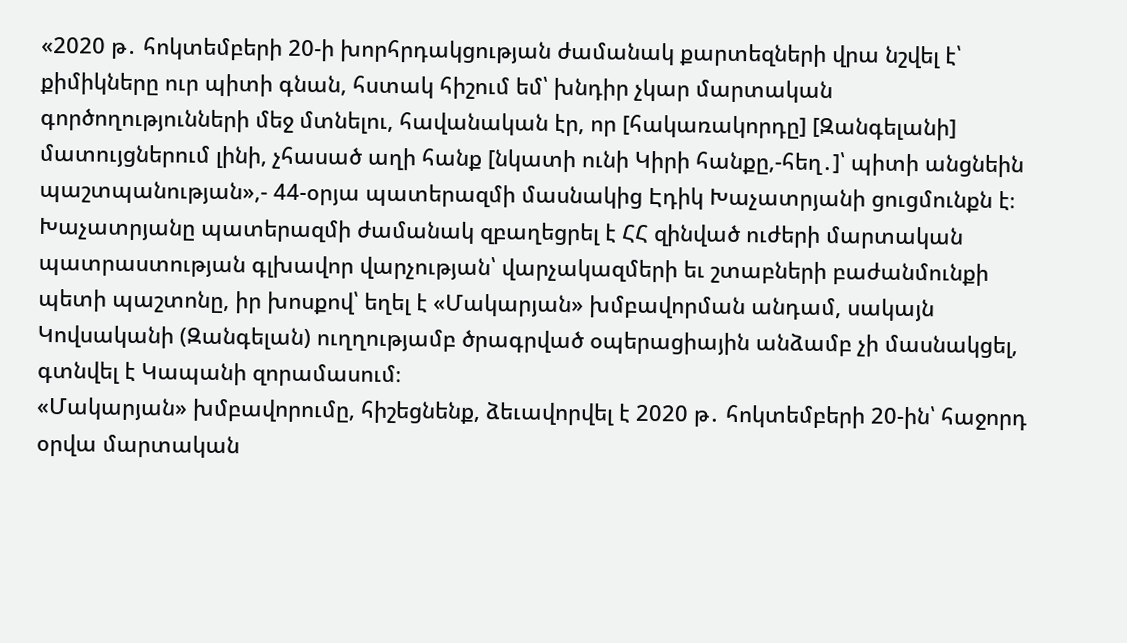«2020 թ․ հոկտեմբերի 20-ի խորհրդակցության ժամանակ քարտեզների վրա նշվել է՝ քիմիկները ուր պիտի գնան, հստակ հիշում եմ՝ խնդիր չկար մարտական գործողությունների մեջ մտնելու, հավանական էր, որ [հակառակորդը] [Զանգելանի] մատույցներում լինի, չհասած աղի հանք [նկատի ունի Կիրի հանքը,-հեղ․]՝ պիտի անցնեին պաշտպանության»,- 44-օրյա պատերազմի մասնակից Էդիկ Խաչատրյանի ցուցմունքն է։
Խաչատրյանը պատերազմի ժամանակ զբաղեցրել է ՀՀ զինված ուժերի մարտական պատրաստության գլխավոր վարչության՝ վարչակազմերի եւ շտաբների բաժանմունքի պետի պաշտոնը, իր խոսքով՝ եղել է «Մակարյան» խմբավորման անդամ, սակայն Կովսականի (Զանգելան) ուղղությամբ ծրագրված օպերացիային անձամբ չի մասնակցել, գտնվել է Կապանի զորամասում։
«Մակարյան» խմբավորումը, հիշեցնենք, ձեւավորվել է 2020 թ․ հոկտեմբերի 20-ին՝ հաջորդ օրվա մարտական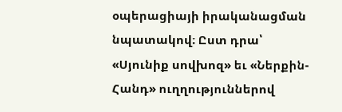օպերացիայի իրականացման նպատակով։ Ըստ դրա՝ «Սյունիք սովխոզ» եւ «Ներքին-Հանդ» ուղղություններով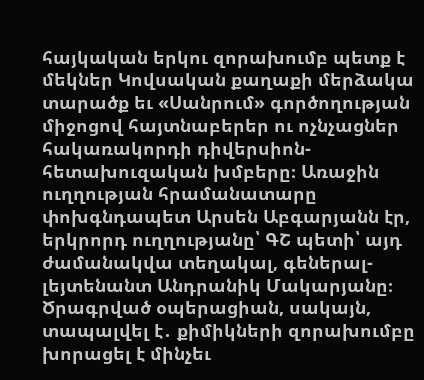հայկական երկու զորախումբ պետք է մեկներ Կովսական քաղաքի մերձակա տարածք եւ «Սանրում» գործողության միջոցով հայտնաբերեր ու ոչնչացներ հակառակորդի դիվերսիոն-հետախուզական խմբերը։ Առաջին ուղղության հրամանատարը փոխգնդապետ Արսեն Աբգարյանն էր, երկրորդ ուղղությանը՝ ԳՇ պետի՝ այդ ժամանակվա տեղակալ, գեներալ-լեյտենանտ Անդրանիկ Մակարյանը։
Ծրագրված օպերացիան, սակայն, տապալվել է․ քիմիկների զորախումբը խորացել է մինչեւ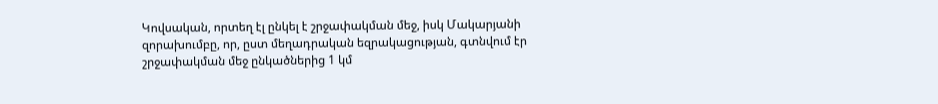Կովսական, որտեղ էլ ընկել է շրջափակման մեջ, իսկ Մակարյանի զորախումբը, որ, ըստ մեղադրական եզրակացության, գտնվում էր շրջափակման մեջ ընկածներից 1 կմ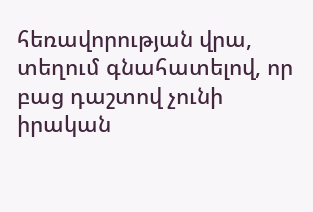հեռավորության վրա, տեղում գնահատելով, որ բաց դաշտով չունի իրական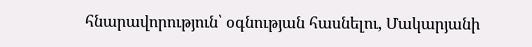հնարավորություն՝ օգնության հասնելու, Մակարյանի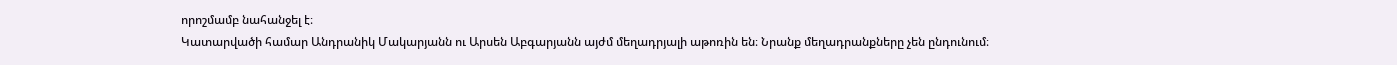որոշմամբ նահանջել է։
Կատարվածի համար Անդրանիկ Մակարյանն ու Արսեն Աբգարյանն այժմ մեղադրյալի աթոռին են։ Նրանք մեղադրանքները չեն ընդունում։